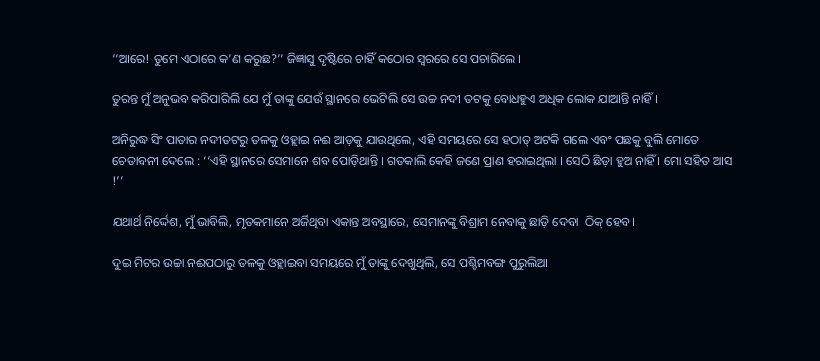‘‘ଆରେ! ତୁମେ ଏଠାରେ କ’ଣ କରୁଛ?’’ ଜିଜ୍ଞାସୁ ଦୃଷ୍ଟିରେ ଚାହିଁ କଠୋର ସ୍ୱରରେ ସେ ପଚାରିଲେ ।

ତୁରନ୍ତ ମୁଁ ଅନୁଭବ କରିପାରିଲି ଯେ ମୁଁ ତାଙ୍କୁ ଯେଉଁ ସ୍ଥାନରେ ଭେଟିଲି ସେ ଉଚ୍ଚ ନଦୀ ତଟକୁ ବୋଧହୁଏ ଅଧିକ ଲୋକ ଯାଆନ୍ତି ନାହିଁ ।

ଅନିରୁଦ୍ଧ ସିଂ ପାତାର ନଦୀତଟରୁ ତଳକୁ ଓହ୍ଲାଇ ନଈ ଆଡ଼କୁ ଯାଉଥିଲେ, ଏହି ସମୟରେ ସେ ହଠାତ୍‌ ଅଟକି ଗଲେ ଏବଂ ପଛକୁ ବୁଲି ମୋତେ ଚେତାବନୀ ଦେଲେ : ‘‘ଏହି ସ୍ଥାନରେ ସେମାନେ ଶବ ପୋଡ଼ିଥାନ୍ତି । ଗତକାଲି କେହି ଜଣେ ପ୍ରାଣ ହରାଇଥିଲା । ସେଠି ଛିଡ଼ା ହୁଅ ନାହିଁ । ମୋ ସହିତ ଆସ !’’

ଯଥାର୍ଥ ନିର୍ଦ୍ଦେଶ, ମୁଁ ଭାବିଲି, ମୃତକମାନେ ଅର୍ଜିଥିବା ଏକାନ୍ତ ଅବସ୍ଥାରେ, ସେମାନଙ୍କୁ ବିଶ୍ରାମ ନେବାକୁ ଛାଡ଼ି ଦେବା  ଠିକ୍ ହେବ।

ଦୁଇ ମିଟର ଉଚ୍ଚା ନଈପଠାରୁ ତଳକୁ ଓହ୍ଲାଇବା ସମୟରେ ମୁଁ ତାଙ୍କୁ ଦେଖୁଥିଲି, ସେ ପଶ୍ଚିମବଙ୍ଗ ପୁରୁଲିଆ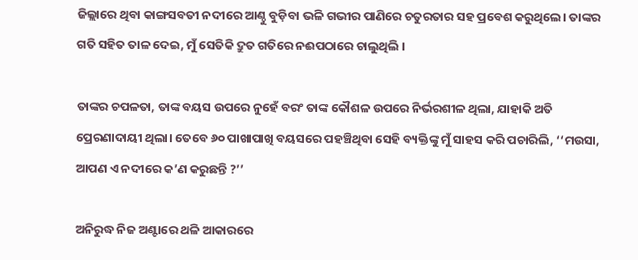ଜିଲ୍ଲାରେ ଥିବା କାଙ୍ଗସବତୀ ନଦୀରେ ଆଣ୍ଠୁ ବୁଡ଼ିବା ଭଳି ଗଭୀର ପାଣିରେ ଚତୁରତାର ସହ ପ୍ରବେଶ କରୁଥିଲେ। ତାଙ୍କର ଗତି ସହିତ ତାଳ ଦେଇ, ମୁଁ ସେତିକି ଦ୍ରୁତ ଗତିରେ ନଈପଠାରେ ଚାଲୁଥିଲି ।

ତାଙ୍କର ଚପଳତା, ତାଙ୍କ ବୟସ ଉପରେ ନୁହେଁ ବରଂ ତାଙ୍କ କୌଶଳ ଉପରେ ନିର୍ଭରଶୀଳ ଥିଲା, ଯାହାକି ଅତି ପ୍ରେରଣାଦାୟୀ ଥିଲା। ତେବେ ୬୦ ପାଖାପାଖି ବୟସରେ ପହଞ୍ଚିଥିବା ସେହି ବ୍ୟକ୍ତିଙ୍କୁ ମୁଁ ସାହସ କରି ପଚାରିଲି, ‘‘ମଉସା, ଆପଣ ଏ ନଦୀରେ କ’ଣ କରୁଛନ୍ତି ?’’

ଅନିରୁଦ୍ଧ ନିଜ ଅଣ୍ଟାରେ ଥଳି ଆକାରରେ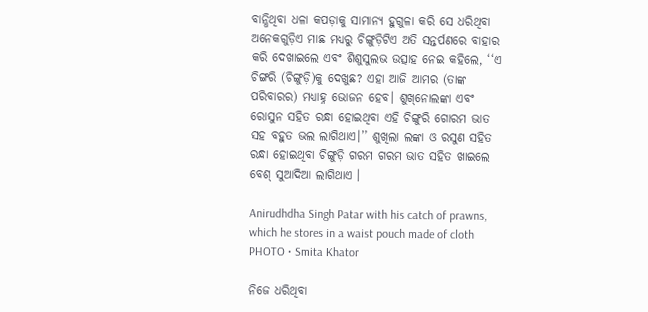ବାନ୍ଧିଥିବା ଧଳା କପଡ଼ାକୁ ସାମାନ୍ୟ ହୁଗୁଳା କରି ସେ ଧରିଥିବା ଅନେକଗୁଡ଼ିଏ ମାଛ ମଧ୍ୟରୁ ଚିଙ୍ଗୁଡ଼ିଟିଏ ଅତି ସନ୍ତର୍ପଣରେ ବାହାର କରି ଦେଖାଇଲେ ଏବଂ ଶିଶୁସୁଲଭ ଉତ୍ସାହ ନେଇ କହିଲେ, ‘‘ଏ ଚିଙ୍ଗରି (ଚିଙ୍ଗୁଡ଼ି)କୁ ଦେଖୁଛ? ଏହା ଆଜି ଆମର (ତାଙ୍କ ପରିବାରର) ମଧ୍ୟାହ୍ନ ଭୋଜନ ହେବ। ଶୁଖ୍‌ନୋଲଙ୍କା ଏବଂ ରୋସୁନ ସହିତ ରନ୍ଧା ହୋଇଥିବା ଏହି ଚିଙ୍ଗୁରି ଗୋରମ ଭାତ ସହ ବହୁତ ଭଲ ଲାଗିଥାଏ।’’ ଶୁଖିଲା ଲଙ୍କା ଓ ରସୁଣ ସହିତ ରନ୍ଧା ହୋଇଥିବା ଚିଙ୍ଗୁଡ଼ି ଗରମ ଗରମ ଭାତ ସହିତ ଖାଇଲେ ବେଶ୍‌ ସୁଆଦିଆ ଲାଗିଥାଏ ।

Anirudhdha Singh Patar with his catch of prawns, which he stores in a waist pouch made of cloth
PHOTO • Smita Khator

ନିଜେ ଧରିଥିବା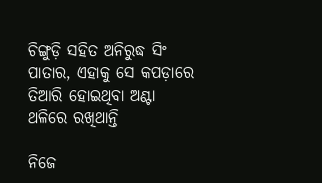ଚିଙ୍ଗୁଡ଼ି ସହିତ ଅନିରୁଦ୍ଧ ସିଂ ପାତାର, ଏହାକୁ ସେ କପଡ଼ାରେ ତିଆରି ହୋଇଥିବା ଅଣ୍ଟା ଥଳିରେ ରଖିଥାନ୍ତି

ନିଜେ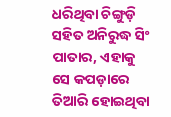ଧରିଥିବା ଚିଙ୍ଗୁଡ଼ି ସହିତ ଅନିରୁଦ୍ଧ ସିଂ ପାତାର, ଏହାକୁ ସେ କପଡ଼ାରେ ତିଆରି ହୋଇଥିବା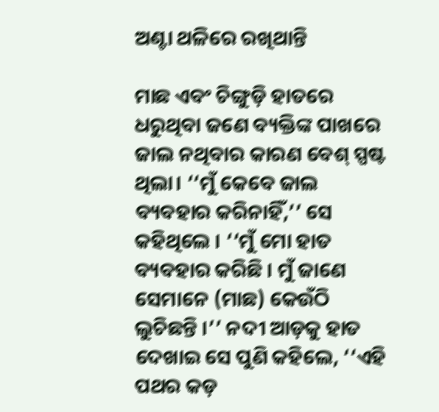ଅଣ୍ଟା ଥଳିରେ ରଖିଥାନ୍ତି

ମାଛ ଏବଂ ଚିଙ୍ଗୁଡ଼ି ହାତରେ ଧରୁଥିବା ଜଣେ ବ୍ୟକ୍ତିଙ୍କ ପାଖରେ ଜାଲ ନଥିବାର କାରଣ ବେଶ୍‌ ସ୍ପଷ୍ଟ ଥିଲା। ‘‘ମୁଁ କେବେ ଜାଲ ବ୍ୟବହାର କରିନାହିଁ,’’ ସେ କହିଥିଲେ । ‘‘ମୁଁ ମୋ ହାତ ବ୍ୟବହାର କରିଛି । ମୁଁ ଜାଣେ ସେମାନେ (ମାଛ) କେଉଁଠି ଲୁଚିଛନ୍ତି ।’’ ନଦୀ ଆଡ଼କୁ ହାତ ଦେଖାଇ ସେ ପୁଣି କହିଲେ, ‘‘ଏହି ପଥର କଡ଼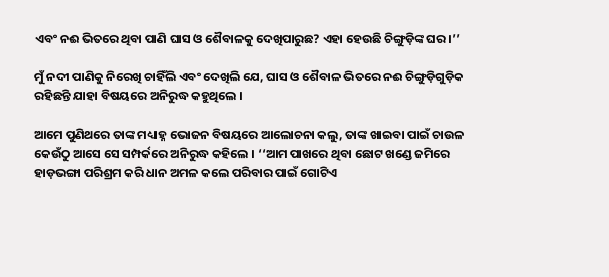ଏବଂ ନଈ ଭିତରେ ଥିବା ପାଣି ଘାସ ଓ ଶୈବାଳକୁ ଦେଖିପାରୁଛ? ଏହା ହେଉଛି ଚିଙ୍ଗୁଡ଼ିଙ୍କ ଘର ।’’

ମୁଁ ନଦୀ ପାଣିକୁ ନିରେଖି ଚାହିଁଲି ଏବଂ ଦେଖିଲି ଯେ, ଘାସ ଓ ଶୈବାଳ ଭିତରେ ନଈ ଚିଙ୍ଗୁଡ଼ିଗୁଡ଼ିକ ରହିଛନ୍ତି ଯାହା ବିଷୟରେ ଅନିରୁଦ୍ଧ କହୁଥିଲେ ।

ଆମେ ପୁଣିଥରେ ତାଙ୍କ ମଧ୍ୟାହ୍ନ ଭୋଜନ ବିଷୟରେ ଆଲୋଚନା କଲୁ, ତାଙ୍କ ଖାଇବା ପାଇଁ ଚାଉଳ କେଉଁଠୁ ଆସେ ସେ ସମ୍ପର୍କରେ ଅନିରୁଦ୍ଧ କହିଲେ । ‘‘ଆମ ପାଖରେ ଥିବା ଛୋଟ ଖଣ୍ଡେ ଜମିରେ ହାଡ଼ଭଙ୍ଗା ପରିଶ୍ରମ କରି ଧାନ ଅମଳ କଲେ ପରିବାର ପାଇଁ ଗୋଟିଏ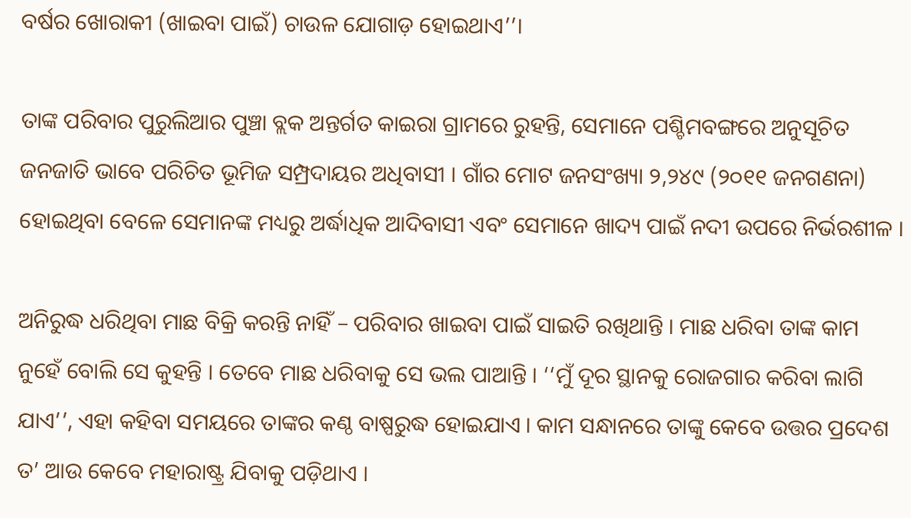ବର୍ଷର ଖୋରାକୀ (ଖାଇବା ପାଇଁ) ଚାଉଳ ଯୋଗାଡ଼ ହୋଇଥାଏ’’।

ତାଙ୍କ ପରିବାର ପୁରୁଲିଆର ପୁଞ୍ଚା ବ୍ଲକ ଅନ୍ତର୍ଗତ କାଇରା ଗ୍ରାମରେ ରୁହନ୍ତି, ସେମାନେ ପଶ୍ଚିମବଙ୍ଗରେ ଅନୁସୂଚିତ ଜନଜାତି ଭାବେ ପରିଚିତ ଭୂମିଜ ସମ୍ପ୍ରଦାୟର ଅଧିବାସୀ । ଗାଁର ମୋଟ ଜନସଂଖ୍ୟା ୨,୨୪୯ (୨୦୧୧ ଜନଗଣନା) ହୋଇଥିବା ବେଳେ ସେମାନଙ୍କ ମଧ୍ୟରୁ ଅର୍ଦ୍ଧାଧିକ ଆଦିବାସୀ ଏବଂ ସେମାନେ ଖାଦ୍ୟ ପାଇଁ ନଦୀ ଉପରେ ନିର୍ଭରଶୀଳ ।

ଅନିରୁଦ୍ଧ ଧରିଥିବା ମାଛ ବିକ୍ରି କରନ୍ତି ନାହିଁ – ପରିବାର ଖାଇବା ପାଇଁ ସାଇତି ରଖିଥାନ୍ତି । ମାଛ ଧରିବା ତାଙ୍କ କାମ ନୁହେଁ ବୋଲି ସେ କୁହନ୍ତି । ତେବେ ମାଛ ଧରିବାକୁ ସେ ଭଲ ପାଆନ୍ତି । ‘‘ମୁଁ ଦୂର ସ୍ଥାନକୁ ରୋଜଗାର କରିବା ଲାଗି ଯାଏ’’, ଏହା କହିବା ସମୟରେ ତାଙ୍କର କଣ୍ଠ ବାଷ୍ପରୁଦ୍ଧ ହୋଇଯାଏ । କାମ ସନ୍ଧାନରେ ତାଙ୍କୁ କେବେ ଉତ୍ତର ପ୍ରଦେଶ ତ’ ଆଉ କେବେ ମହାରାଷ୍ଟ୍ର ଯିବାକୁ ପଡ଼ିଥାଏ ।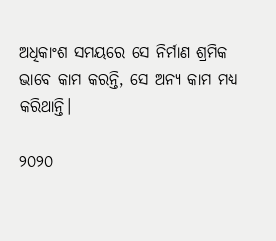ଅଧିକାଂଶ ସମୟରେ ସେ ନିର୍ମାଣ ଶ୍ରମିକ ଭାବେ କାମ କରନ୍ତି, ସେ ଅନ୍ୟ କାମ ମଧ୍ୟ କରିଥାନ୍ତି।

୨୦୨୦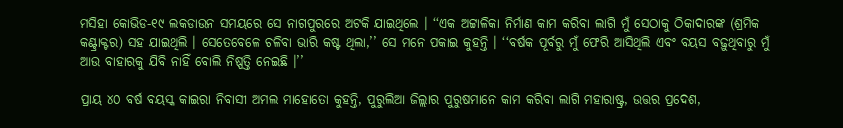ମସିହା କୋଭିଡ-୧୯ ଲକଡାଉନ ସମୟରେ ସେ ନାଗପୁରରେ ଅଟକି ଯାଇଥିଲେ । ‘‘ଏକ ଅଟ୍ଟାଳିକା ନିର୍ମାଣ କାମ କରିବା ଲାଗି ମୁଁ ସେଠାକୁ ଠିକାଦାରଙ୍କ (ଶ୍ରମିକ କଣ୍ଟ୍ରାକ୍ଟର) ସହ ଯାଇଥିଲି । ସେତେବେଳେ ଚଳିବା ଭାରି କଷ୍ଟ ଥିଲା,’’ ସେ ମନେ ପକାଇ କୁହନ୍ତି । ‘‘ବର୍ଷକ ପୂର୍ବରୁ ମୁଁ ଫେରି ଆସିଥିଲି ଏବଂ ବୟସ ବଢ଼ୁଥିବାରୁ ମୁଁ ଆଉ ବାହାରକୁ ଯିବି ନାହିଁ ବୋଲି ନିଷ୍ପତ୍ତି ନେଇଛି ।’’

ପ୍ରାୟ ୪୦ ବର୍ଷ ବୟସ୍କ କାଇରା ନିବାସୀ ଅମଲ ମାହୋତୋ କୁହନ୍ତି, ପୁରୁଲିଆ ଜିଲ୍ଲାର ପୁରୁଷମାନେ କାମ କରିବା ଲାଗି ମହାରାଷ୍ଟ୍ର, ଉତ୍ତର ପ୍ରଦେଶ,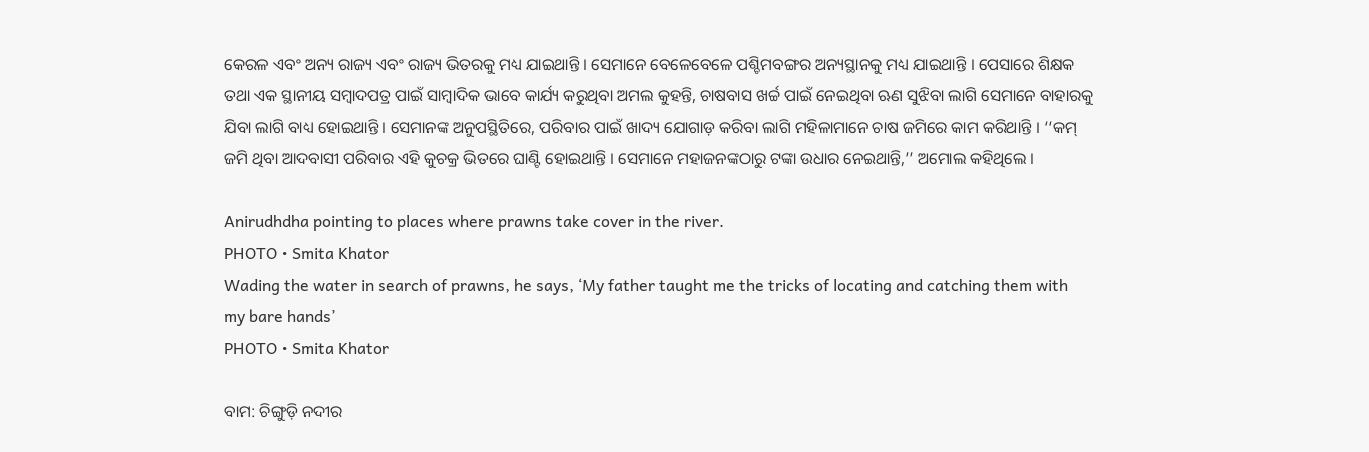କେରଳ ଏବଂ ଅନ୍ୟ ରାଜ୍ୟ ଏବଂ ରାଜ୍ୟ ଭିତରକୁ ମଧ୍ୟ ଯାଇଥାନ୍ତି । ସେମାନେ ବେଳେବେଳେ ପଶ୍ଚିମବଙ୍ଗର ଅନ୍ୟସ୍ଥାନକୁ ମଧ୍ୟ ଯାଇଥାନ୍ତି । ପେସାରେ ଶିକ୍ଷକ ତଥା ଏକ ସ୍ଥାନୀୟ ସମ୍ବାଦପତ୍ର ପାଇଁ ସାମ୍ବାଦିକ ଭାବେ କାର୍ଯ୍ୟ କରୁଥିବା ଅମଲ କୁହନ୍ତି, ଚାଷବାସ ଖର୍ଚ୍ଚ ପାଇଁ ନେଇଥିବା ଋଣ ସୁଝିବା ଲାଗି ସେମାନେ ବାହାରକୁ ଯିବା ଲାଗି ବାଧ୍ୟ ହୋଇଥାନ୍ତି । ସେମାନଙ୍କ ଅନୁପସ୍ଥିତିରେ, ପରିବାର ପାଇଁ ଖାଦ୍ୟ ଯୋଗାଡ଼ କରିବା ଲାଗି ମହିଳାମାନେ ଚାଷ ଜମିରେ କାମ କରିଥାନ୍ତି । ‘‘କମ୍‌ ଜମି ଥିବା ଆଦବାସୀ ପରିବାର ଏହି କୁଚକ୍ର ଭିତରେ ଘାଣ୍ଟି ହୋଇଥାନ୍ତି । ସେମାନେ ମହାଜନଙ୍କଠାରୁ ଟଙ୍କା ଉଧାର ନେଇଥାନ୍ତି,’’ ଅମୋଲ କହିଥିଲେ ।

Anirudhdha pointing to places where prawns take cover in the river.
PHOTO • Smita Khator
Wading the water in search of prawns, he says, ‘My father taught me the tricks of locating and catching them with my bare hands’
PHOTO • Smita Khator

ବାମ: ଚିଙ୍ଗୁଡ଼ି ନଦୀର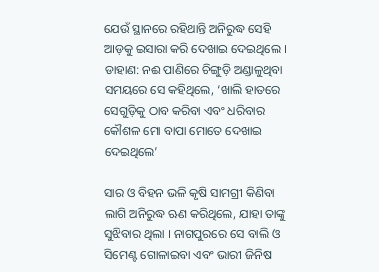ଯେଉଁ ସ୍ଥାନରେ ରହିଥାନ୍ତି ଅନିରୁଦ୍ଧ ସେହି ଆଡ଼କୁ ଇସାରା କରି ଦେଖାଇ ଦେଇଥିଲେ । ଡାହାଣ: ନଈ ପାଣିରେ ଚିଙ୍ଗୁଡ଼ି ଅଣ୍ଡାଳୁଥିବା ସମୟରେ ସେ କହିଥିଲେ, ‘ଖାଲି ହାତରେ ସେଗୁଡ଼ିକୁ ଠାବ କରିବା ଏବଂ ଧରିବାର କୌଶଳ ମୋ ବାପା ମୋତେ ଦେଖାଇ ଦେଇଥିଲେ’

ସାର ଓ ବିହନ ଭଳି କୃଷି ସାମଗ୍ରୀ କିଣିବା ଲାଗି ଅନିରୁଦ୍ଧ ଋଣ କରିଥିଲେ, ଯାହା ତାଙ୍କୁ ସୁଝିବାର ଥିଲା । ନାଗପୁରରେ ସେ ବାଲି ଓ ସିମେଣ୍ଟ ଗୋଳାଇବା ଏବଂ ଭାରୀ ଜିନିଷ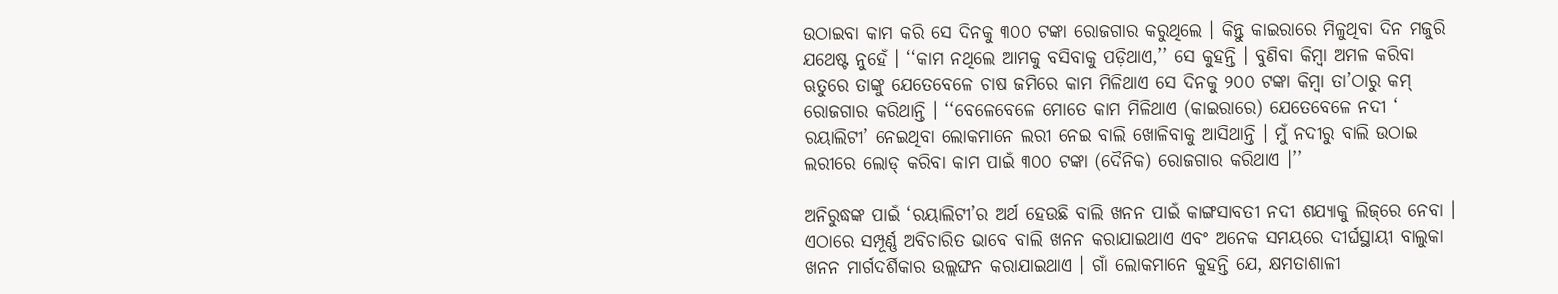ଉଠାଇବା କାମ କରି ସେ ଦିନକୁ ୩୦୦ ଟଙ୍କା ରୋଜଗାର କରୁଥିଲେ । କିନ୍ତୁ କାଇରାରେ ମିଳୁଥିବା ଦିନ ମଜୁରି ଯଥେଷ୍ଟ ନୁହେଁ । ‘‘କାମ ନଥିଲେ ଆମକୁ ବସିବାକୁ ପଡ଼ିଥାଏ,’’ ସେ କୁହନ୍ତି । ବୁଣିବା କିମ୍ବା ଅମଳ କରିବା ଋତୁରେ ତାଙ୍କୁ ଯେତେବେଳେ ଚାଷ ଜମିରେ କାମ ମିଳିଥାଏ ସେ ଦିନକୁ ୨୦୦ ଟଙ୍କା କିମ୍ବା ତା’ଠାରୁ କମ୍‌ ରୋଜଗାର କରିଥାନ୍ତି । ‘‘ବେଳେବେଳେ ମୋତେ କାମ ମିଳିଥାଏ (କାଇରାରେ) ଯେତେବେଳେ ନଦୀ ‘ ରୟାଲିଟୀ’ ନେଇଥିବା ଲୋକମାନେ ଲରୀ ନେଇ ବାଲି ଖୋଳିବାକୁ ଆସିଥାନ୍ତି । ମୁଁ ନଦୀରୁ ବାଲି ଉଠାଇ ଲରୀରେ ଲୋଡ୍‌ କରିବା କାମ ପାଇଁ ୩୦୦ ଟଙ୍କା (ଦୈନିକ) ରୋଜଗାର କରିଥାଏ ।’’

ଅନିରୁଦ୍ଧଙ୍କ ପାଇଁ ‘ରୟାଲିଟୀ’ର ଅର୍ଥ ହେଉଛି ବାଲି ଖନନ ପାଇଁ କାଙ୍ଗସାବତୀ ନଦୀ ଶଯ୍ୟାକୁ ଲିଜ୍‌ରେ ନେବା । ଏଠାରେ ସମ୍ପୂର୍ଣ୍ଣ ଅବିଚାରିତ ଭାବେ ବାଲି ଖନନ କରାଯାଇଥାଏ ଏବଂ ଅନେକ ସମୟରେ ଦୀର୍ଘସ୍ଥାୟୀ ବାଲୁକା ଖନନ ମାର୍ଗଦର୍ଶିକାର ଉଲ୍ଲଙ୍ଘନ କରାଯାଇଥାଏ । ଗାଁ ଲୋକମାନେ କୁହନ୍ତି ଯେ, କ୍ଷମତାଶାଳୀ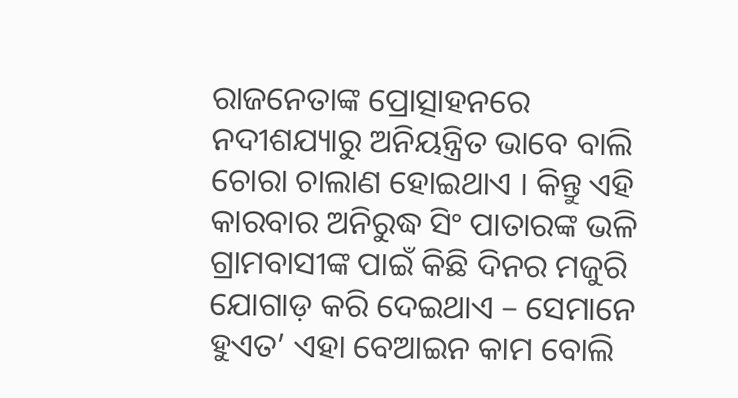ରାଜନେତାଙ୍କ ପ୍ରୋତ୍ସାହନରେ ନଦୀଶଯ୍ୟାରୁ ଅନିୟନ୍ତ୍ରିତ ଭାବେ ବାଲି ଚୋରା ଚାଲାଣ ହୋଇଥାଏ । କିନ୍ତୁ ଏହି କାରବାର ଅନିରୁଦ୍ଧ ସିଂ ପାତାରଙ୍କ ଭଳି ଗ୍ରାମବାସୀଙ୍କ ପାଇଁ କିଛି ଦିନର ମଜୁରି ଯୋଗାଡ଼ କରି ଦେଇଥାଏ – ସେମାନେ ହୁଏତ’ ଏହା ବେଆଇନ କାମ ବୋଲି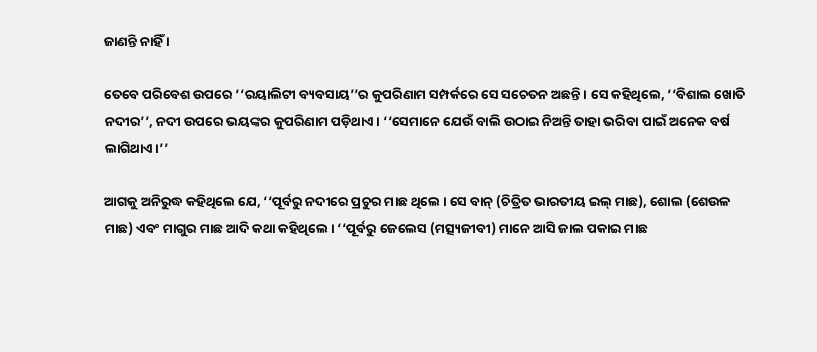ଜାଣନ୍ତି ନାହିଁ ।

ତେବେ ପରିବେଶ ଉପରେ ‘‘ରୟାଲିଟୀ ବ୍ୟବସାୟ’’ର କୁପରିଣାମ ସମ୍ପର୍କରେ ସେ ସଚେତନ ଅଛନ୍ତି । ସେ କହିଥିଲେ, ‘‘ବିଶାଲ ଖୋତି ନଦୀର’’, ନଦୀ ଉପରେ ଭୟଙ୍କର କୁପରିଣାମ ପଡ଼ିଥାଏ । ‘‘ସେମାନେ ଯେଉଁ ବାଲି ଉଠାଇ ନିଅନ୍ତି ତାହା ଭରିବା ପାଇଁ ଅନେକ ବର୍ଷ ଲାଗିଥାଏ।’’

ଆଗକୁ ଅନିରୁଦ୍ଧ କହିଥିଲେ ଯେ, ‘‘ପୂର୍ବରୁ ନଦୀରେ ପ୍ରଚୁର ମାଛ ଥିଲେ । ସେ ବାନ୍‌ (ଚିତ୍ରିତ ଭାରତୀୟ ଇଲ୍‌ ମାଛ), ଶୋଲ (ଶେଉଳ ମାଛ) ଏବଂ ମାଗୁର ମାଛ ଆଦି କଥା କହିଥିଲେ । ‘‘ପୂର୍ବରୁ ଜେଲେସ (ମତ୍ସ୍ୟଜୀବୀ) ମାନେ ଆସି ଜାଲ ପକାଇ ମାଛ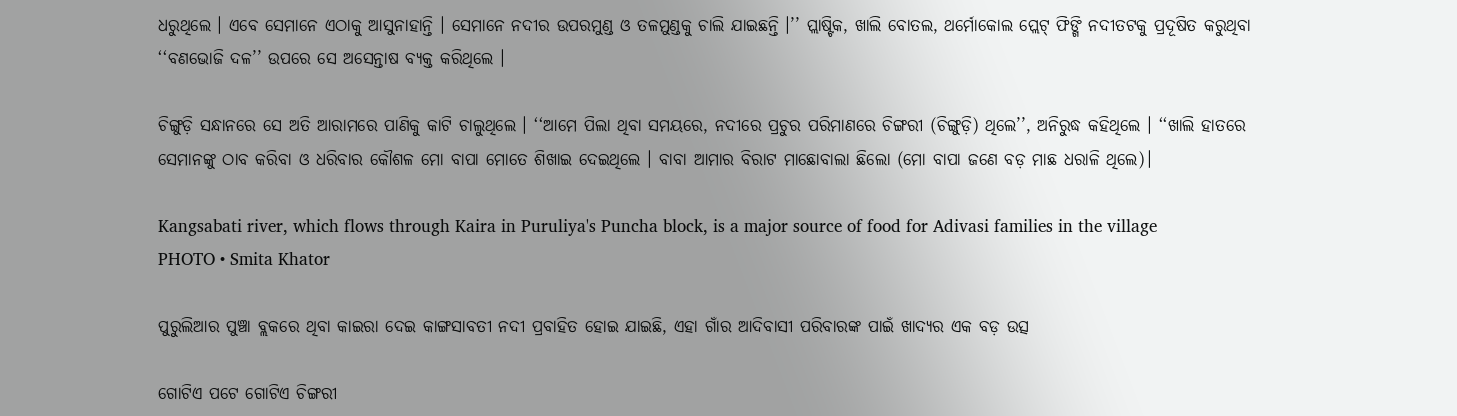ଧରୁଥିଲେ । ଏବେ ସେମାନେ ଏଠାକୁ ଆସୁନାହାନ୍ତି । ସେମାନେ ନଦୀର ଉପରମୁଣ୍ଡ ଓ ତଳମୁଣ୍ଡକୁ ଚାଲି ଯାଇଛନ୍ତି ।’’ ପ୍ଲାଷ୍ଟିକ, ଖାଲି ବୋତଲ, ଥର୍ମୋକୋଲ ପ୍ଲେଟ୍‌ ଫିଙ୍ଗି ନଦୀତଟକୁ ପ୍ରଦୂଷିତ କରୁଥିବା ‘‘ବଣଭୋଜି ଦଳ’’ ଉପରେ ସେ ଅସେନ୍ତାଷ ବ୍ୟକ୍ତ କରିଥିଲେ ।

ଚିଙ୍ଗୁଡ଼ି ସନ୍ଧାନରେ ସେ ଅତି ଆରାମରେ ପାଣିକୁ କାଟି ଚାଲୁଥିଲେ । ‘‘ଆମେ ପିଲା ଥିବା ସମୟରେ, ନଦୀରେ ପ୍ରଚୁର ପରିମାଣରେ ଚିଙ୍ଗରୀ (ଚିଙ୍ଗୁଡ଼ି) ଥିଲେ’’, ଅନିରୁଦ୍ଧ କହିଥିଲେ । ‘‘ଖାଲି ହାତରେ ସେମାନଙ୍କୁ ଠାବ କରିବା ଓ ଧରିବାର କୌଶଳ ମୋ ବାପା ମୋତେ ଶିଖାଇ ଦେଇଥିଲେ । ବାବା ଆମାର ବିରାଟ ମାଛୋବାଲା ଛିଲୋ (ମୋ ବାପା ଜଣେ ବଡ଼ ମାଛ ଧରାଳି ଥିଲେ)।

Kangsabati river, which flows through Kaira in Puruliya's Puncha block, is a major source of food for Adivasi families in the village
PHOTO • Smita Khator

ପୁରୁଲିଆର ପୁଞ୍ଚା ବ୍ଲକରେ ଥିବା କାଇରା ଦେଇ କାଙ୍ଗସାବତୀ ନଦୀ ପ୍ରବାହିତ ହୋଇ ଯାଇଛି, ଏହା ଗାଁର ଆଦିବାସୀ ପରିବାରଙ୍କ ପାଇଁ ଖାଦ୍ୟର ଏକ ବଡ଼ ଉତ୍ସ

ଗୋଟିଏ ପଟେ ଗୋଟିଏ ଚିଙ୍ଗରୀ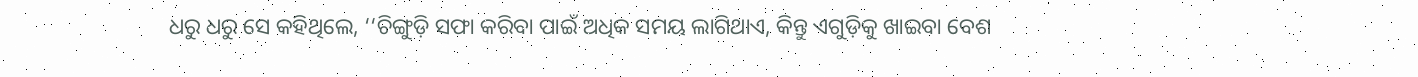ଧରୁ ଧରୁ ସେ କହିଥିଲେ, ‘‘ଚିଙ୍ଗୁଡ଼ି ସଫା କରିବା ପାଇଁ ଅଧିକ ସମୟ ଲାଗିଥାଏ, କିନ୍ତୁ ଏଗୁଡ଼ିକୁ ଖାଇବା ବେଶ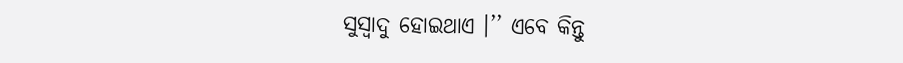ସୁସ୍ୱାଦୁ ହୋଇଥାଏ ।’’ ଏବେ କିନ୍ତୁ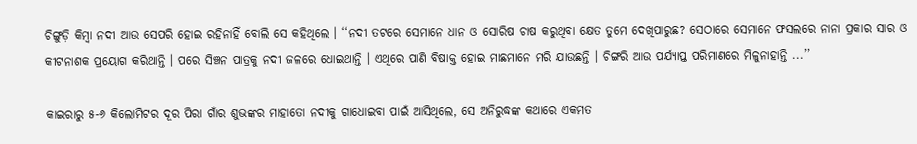ଚିଙ୍ଗୁଡ଼ି କିମ୍ବା ନଦୀ ଆଉ ସେପରି ହୋଇ ରହିନାହିଁ ବୋଲି ସେ କହିଥିଲେ । ‘‘ନଦୀ ତଟରେ ସେମାନେ ଧାନ ଓ ସୋରିଷ ଚାଷ କରୁଥିବା କ୍ଷେତ ତୁମେ ଦେଖିପାରୁଛ? ସେଠାରେ ସେମାନେ ଫସଲରେ ନାନା ପ୍ରକାର ସାର ଓ କୀଟନାଶକ ପ୍ରୟୋଗ କରିଥାନ୍ତି । ପରେ ସିଞ୍ଚନ ପାତ୍ରକୁ ନଦୀ ଜଳରେ ଧୋଇଥାନ୍ତି । ଏଥିରେ ପାଣି ବିଷାକ୍ତ ହୋଇ ମାଛମାନେ ମରି ଯାଉଛନ୍ତି । ଚିଙ୍ଗରି ଆଉ ପର୍ଯ୍ୟାପ୍ତ ପରିମାଣରେ ମିଳୁନାହାନ୍ତି ...’’

କାଇରାରୁ ୫-୬ କିଲୋମିଟର ଦୂର ପିରା ଗାଁର ଶୁଭଙ୍କର ମାହାତୋ ନଦୀକୁ ଗାଧୋଇବା ପାଇଁ ଆସିଥିଲେ, ସେ ଅନିରୁଦ୍ଧଙ୍କ କଥାରେ ଏକମତ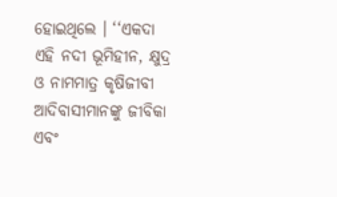ହୋଇଥିଲେ । ‘‘ଏକଦା ଏହି ନଦୀ ଭୂମିହୀନ, କ୍ଷୁଦ୍ର ଓ ନାମମାତ୍ର କୃଷିଜୀବୀ ଆଦିବାସୀମାନଙ୍କୁ ଜୀବିକା ଏବଂ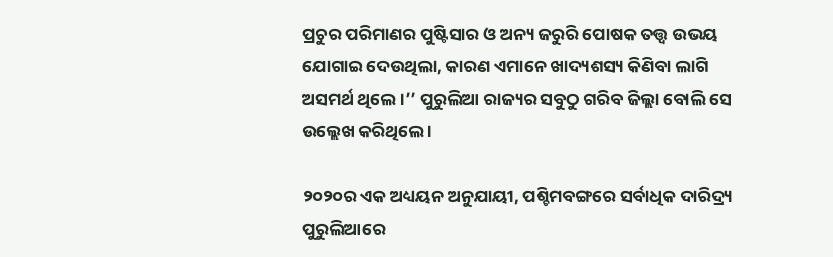ପ୍ରଚୁର ପରିମାଣର ପୁଷ୍ଟିସାର ଓ ଅନ୍ୟ ଜରୁରି ପୋଷକ ତତ୍ତ୍ୱ ଉଭୟ ଯୋଗାଇ ଦେଉଥିଲା, କାରଣ ଏମାନେ ଖାଦ୍ୟଶସ୍ୟ କିଣିବା ଲାଗି ଅସମର୍ଥ ଥିଲେ ।’’ ପୁରୁଲିଆ ରାଜ୍ୟର ସବୁଠୁ ଗରିବ ଜିଲ୍ଲା ବୋଲି ସେ ଉଲ୍ଲେଖ କରିଥିଲେ ।

୨୦୨୦ର ଏକ ଅଧ୍ୟୟନ ଅନୁଯାୟୀ, ପଶ୍ଚିମବଙ୍ଗରେ ସର୍ବାଧିକ ଦାରିଦ୍ର୍ୟ ପୁରୁଲିଆରେ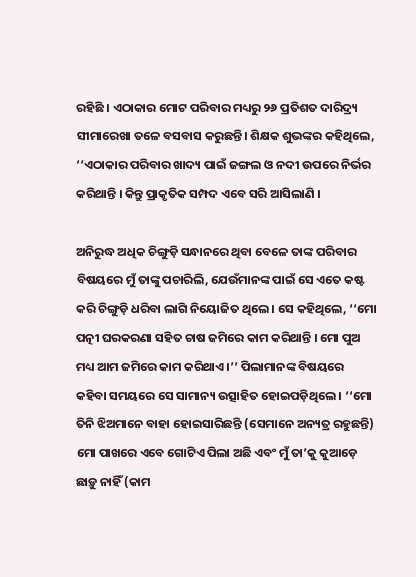ରହିଛି । ଏଠାକାର ମୋଟ ପରିବାର ମଧ୍ୟରୁ ୨୬ ପ୍ରତିଶତ ଦାରିଦ୍ର୍ୟ ସୀମାରେଖା ତଳେ ବସବାସ କରୁଛନ୍ତି। ଶିକ୍ଷକ ଶୁଭଙ୍କର କହିଥିଲେ, ‘‘ଏଠାକାର ପରିବାର ଖାଦ୍ୟ ପାଇଁ ଜଙ୍ଗଲ ଓ ନଦୀ ଉପରେ ନିର୍ଭର କରିଥାନ୍ତି । କିନ୍ତୁ ପ୍ରାକୃତିକ ସମ୍ପଦ ଏବେ ସରି ଆସିଲାଣି ।

ଅନିରୁଦ୍ଧ ଅଧିକ ଚିଙ୍ଗୁଡ଼ି ସନ୍ଧାନରେ ଥିବା ବେଳେ ତାଙ୍କ ପରିବାର ବିଷୟରେ ମୁଁ ତାଙ୍କୁ ପଚାରିଲି, ଯେଉଁମାନଙ୍କ ପାଇଁ ସେ ଏତେ କଷ୍ଟ କରି ଚିଙ୍ଗୁଡ଼ି ଧରିବା ଲାଗି ନିୟୋଜିତ ଥିଲେ । ସେ କହିଥିଲେ, ‘‘ମୋ ପତ୍ନୀ ଘରକରଣା ସହିତ ଚାଷ ଜମିରେ କାମ କରିଥାନ୍ତି । ମୋ ପୁଅ ମଧ୍ୟ ଆମ ଜମିରେ କାମ କରିଥାଏ ।’’ ପିଲାମାନଙ୍କ ବିଷୟରେ କହିବା ସମୟରେ ସେ ସାମାନ୍ୟ ଉତ୍ସାହିତ ହୋଇପଡ଼ିଥିଲେ । ‘‘ମୋ ତିନି ଝିଅମାନେ ବାହା ହୋଇସାରିଛନ୍ତି (ସେମାନେ ଅନ୍ୟତ୍ର ରହୁଛନ୍ତି) ମୋ ପାଖରେ ଏବେ ଗୋଟିଏ ପିଲା ଅଛି ଏବଂ ମୁଁ ତା’କୁ କୁଆଡ଼େ ଛାଡ଼ୁ ନାହିଁ (କାମ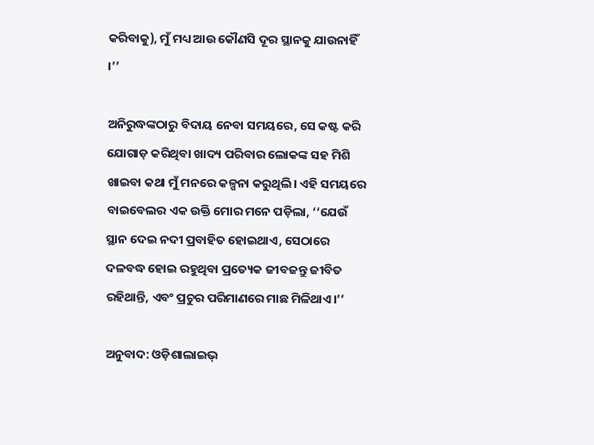କରିବାକୁ), ମୁଁ ମଧ୍ୟ ଆଉ କୌଣସି ଦୂର ସ୍ଥାନକୁ ଯାଉନାହିଁ ।’’

ଅନିରୁଦ୍ଧଙ୍କଠାରୁ ବିଦାୟ ନେବା ସମୟରେ, ସେ କଷ୍ଟ କରି ଯୋଗାଡ଼ କରିଥିବା ଖାଦ୍ୟ ପରିବାର ଲୋକଙ୍କ ସହ ମିଶି ଖାଇବା କଥା ମୁଁ ମନରେ କଳ୍ପନା କରୁଥିଲି। ଏହି ସମୟରେ ବାଇବେଲର ଏକ ଉକ୍ତି ମୋର ମନେ ପଡ଼ିଲା, ‘‘ଯେଉଁ ସ୍ଥାନ ଦେଇ ନଦୀ ପ୍ରବାହିତ ହୋଇଥାଏ, ସେଠାରେ ଦଳବଦ୍ଧ ହୋଇ ରହୁଥିବା ପ୍ରତ୍ୟେକ ଜୀବଜନ୍ତୁ ଜୀବିତ ରହିଥାନ୍ତି, ଏବଂ ପ୍ରଚୁର ପରିମାଣରେ ମାଛ ମିଳିଥାଏ।’’

ଅନୁବାଦ: ଓଡ଼ିଶାଲାଇଭ୍‍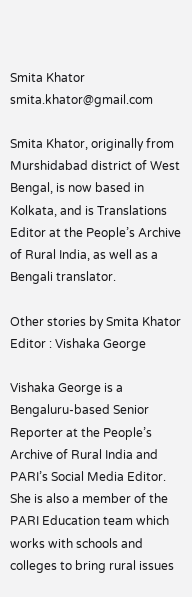Smita Khator
smita.khator@gmail.com

Smita Khator, originally from Murshidabad district of West Bengal, is now based in Kolkata, and is Translations Editor at the People’s Archive of Rural India, as well as a Bengali translator.

Other stories by Smita Khator
Editor : Vishaka George

Vishaka George is a Bengaluru-based Senior Reporter at the People’s Archive of Rural India and PARI’s Social Media Editor. She is also a member of the PARI Education team which works with schools and colleges to bring rural issues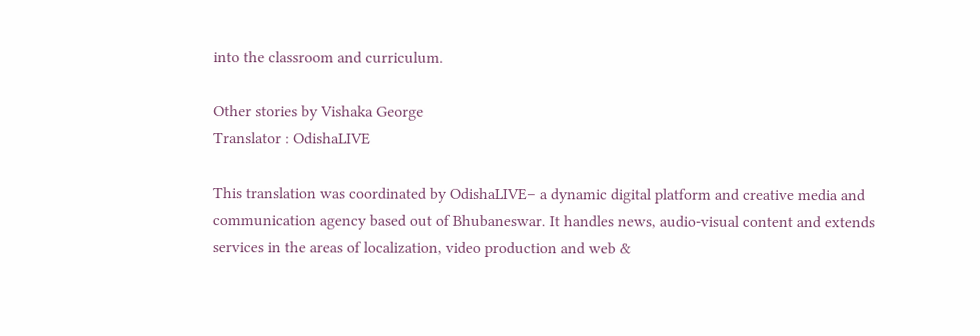into the classroom and curriculum.

Other stories by Vishaka George
Translator : OdishaLIVE

This translation was coordinated by OdishaLIVE– a dynamic digital platform and creative media and communication agency based out of Bhubaneswar. It handles news, audio-visual content and extends services in the areas of localization, video production and web &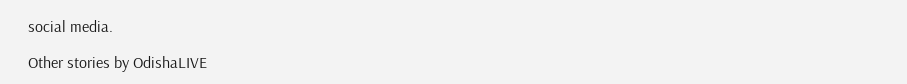social media.

Other stories by OdishaLIVE